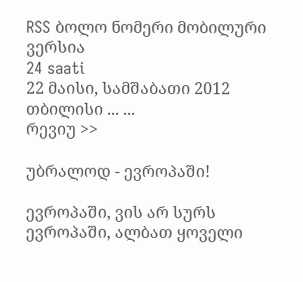RSS ბოლო ნომერი მობილური ვერსია
24 saati
22 მაისი, სამშაბათი 2012
თბილისი ... ...
რევიუ >>

უბრალოდ - ევროპაში!

ევროპაში, ვის არ სურს ევროპაში, ალბათ ყოველი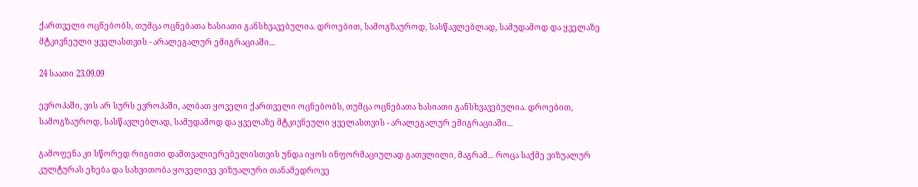ქართველი ოცნებობს, თუმცა ოცნებათა ხასიათი განსხვავებულია. დროებით, სამოგზაუროდ, სასწავლებლად, სამუდამოდ და ყველაზე მტკივნეული ყველასთვის - არალეგალურ ემიგრაციაში...

24 საათი 23.09.09

ევროპაში, ვის არ სურს ევროპაში, ალბათ ყოველი ქართველი ოცნებობს, თუმცა ოცნებათა ხასიათი განსხვავებულია. დროებით, სამოგზაუროდ, სასწავლებლად, სამუდამოდ და ყველაზე მტკივნეული ყველასთვის - არალეგალურ ემიგრაციაში...

გამოფენა კი სწორედ რიგითი დამთვალიერებელისთვის უნდა იყოს ინფორმაციულად გათვლილი, მაგრამ... როცა საქმე ვიზუალურ კულტურას ეხება და სახვითობა ყოველივე ვიზუალური თანამედროვე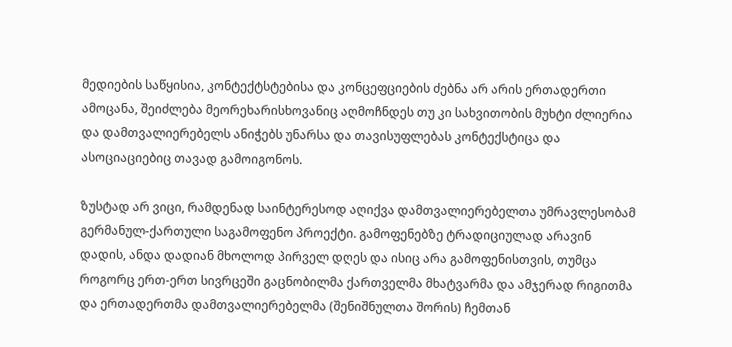მედიების საწყისია, კონტექტსტებისა და კონცეფციების ძებნა არ არის ერთადერთი ამოცანა, შეიძლება მეორეხარისხოვანიც აღმოჩნდეს თუ კი სახვითობის მუხტი ძლიერია და დამთვალიერებელს ანიჭებს უნარსა და თავისუფლებას კონტექსტიცა და ასოციაციებიც თავად გამოიგონოს.

ზუსტად არ ვიცი, რამდენად საინტერესოდ აღიქვა დამთვალიერებელთა უმრავლესობამ გერმანულ-ქართული საგამოფენო პროექტი. გამოფენებზე ტრადიციულად არავინ დადის, ანდა დადიან მხოლოდ პირველ დღეს და ისიც არა გამოფენისთვის, თუმცა როგორც ერთ-ერთ სივრცეში გაცნობილმა ქართველმა მხატვარმა და ამჯერად რიგითმა და ერთადერთმა დამთვალიერებელმა (შენიშნულთა შორის) ჩემთან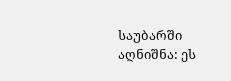საუბარში აღნიშნა: ეს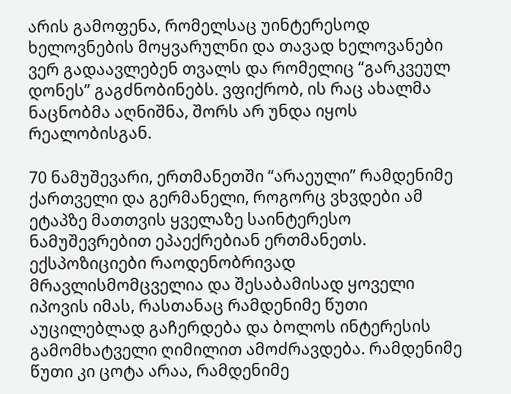არის გამოფენა, რომელსაც უინტერესოდ ხელოვნების მოყვარულნი და თავად ხელოვანები ვერ გადაავლებენ თვალს და რომელიც “გარკვეულ დონეს” გაგძნობინებს. ვფიქრობ, ის რაც ახალმა ნაცნობმა აღნიშნა, შორს არ უნდა იყოს რეალობისგან.

70 ნამუშევარი, ერთმანეთში “არაეული” რამდენიმე ქართველი და გერმანელი, როგორც ვხვდები ამ ეტაპზე მათთვის ყველაზე საინტერესო ნამუშევრებით ეპაექრებიან ერთმანეთს. ექსპოზიციები რაოდენობრივად მრავლისმომცველია და შესაბამისად ყოველი იპოვის იმას, რასთანაც რამდენიმე წუთი აუცილებლად გაჩერდება და ბოლოს ინტერესის გამომხატველი ღიმილით ამოძრავდება. რამდენიმე წუთი კი ცოტა არაა, რამდენიმე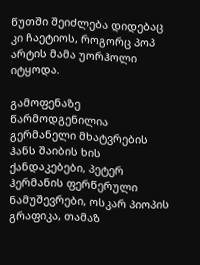წუთში შეიძლება დიდებაც კი ჩაეტიოს, როგორც პოპ არტის მამა უორჰოლი იტყოდა.

გამოფენაზე წარმოდგენილია გერმანელი მხატვრების ჰანს შაიბის ხის ქანდაკებები, პეტერ ჰერმანის ფერწერული ნამუშევრები, ოსკარ პიოპის გრაფიკა, თამაზ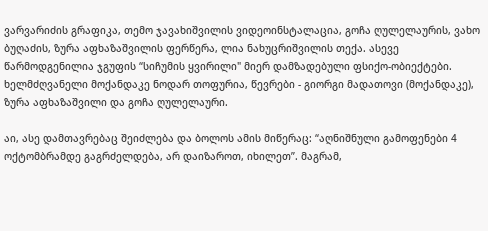ვარვარიძის გრაფიკა, თემო ჯავახიშვილის ვიდეოინსტალაცია, გოჩა ღულელაურის, ვახო ბუღაძის, ზურა აფხაზაშვილის ფერწერა, ლია ნახუცრიშვილის თექა. ასევე წარმოდგენილია ჯგუფის “სიჩუმის ყვირილი" მიერ დამზადებული ფსიქო-ობიექტები. ხელმძღვანელი მოქანდაკე ნოდარ თოფურია, წევრები - გიორგი მადათოვი (მოქანდაკე), ზურა აფხაზაშვილი და გოჩა ღულელაური.

აი, ასე დამთავრებაც შეიძლება და ბოლოს ამის მიწერაც: “აღნიშნული გამოფენები 4 ოქტომბრამდე გაგრძელდება, არ დაიზაროთ, იხილეთ”. მაგრამ,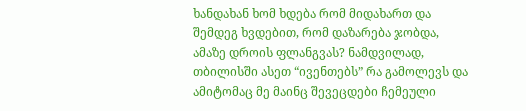ხანდახან ხომ ხდება რომ მიდახართ და შემდეგ ხვდებით, რომ დაზარება ჯობდა, ამაზე დროის ფლანგვას? ნამდვილად, თბილისში ასეთ “ივენთებს” რა გამოლევს და ამიტომაც მე მაინც შევეცდები ჩემეული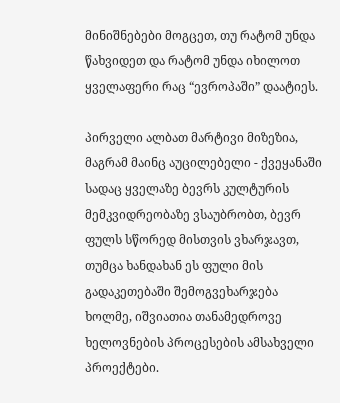მინიშნებები მოგცეთ, თუ რატომ უნდა წახვიდეთ და რატომ უნდა იხილოთ ყველაფერი რაც “ევროპაში” დაატიეს.

პირველი ალბათ მარტივი მიზეზია, მაგრამ მაინც აუცილებელი - ქვეყანაში სადაც ყველაზე ბევრს კულტურის მემკვიდრეობაზე ვსაუბრობთ, ბევრ ფულს სწორედ მისთვის ვხარჯავთ, თუმცა ხანდახან ეს ფული მის გადაკეთებაში შემოგვეხარჯება ხოლმე, იშვიათია თანამედროვე ხელოვნების პროცესების ამსახველი პროექტები.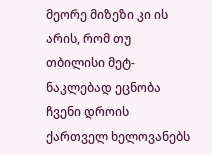მეორე მიზეზი კი ის არის, რომ თუ თბილისი მეტ-ნაკლებად ეცნობა ჩვენი დროის ქართველ ხელოვანებს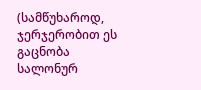(სამწუხაროდ, ჯერჯერობით ეს გაცნობა სალონურ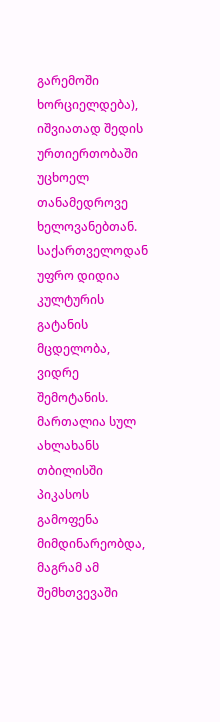გარემოში ხორციელდება), იშვიათად შედის ურთიერთობაში უცხოელ თანამედროვე ხელოვანებთან. საქართველოდან უფრო დიდია კულტურის გატანის მცდელობა, ვიდრე შემოტანის. მართალია სულ ახლახანს თბილისში პიკასოს გამოფენა მიმდინარეობდა, მაგრამ ამ შემხთვევაში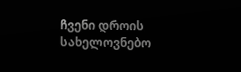ჩვენი დროის სახელოვნებო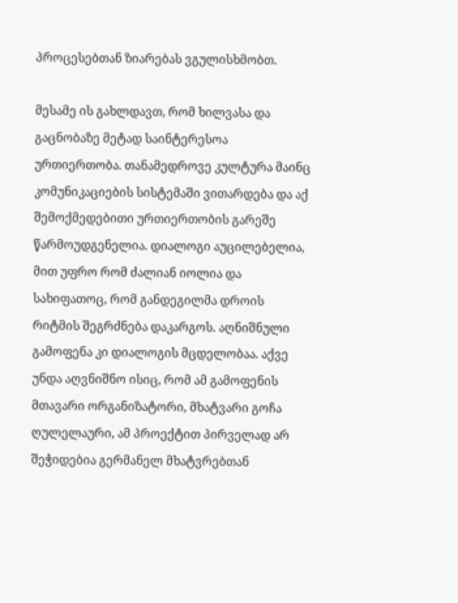პროცესებთან ზიარებას ვგულისხმობთ.

მესამე ის გახლდავთ, რომ ხილვასა და გაცნობაზე მეტად საინტერესოა ურთიერთობა. თანამედროვე კულტურა მაინც კომუნიკაციების სისტემაში ვითარდება და აქ შემოქმედებითი ურთიერთობის გარეშე წარმოუდგენელია. დიალოგი აუცილებელია, მით უფრო რომ ძალიან იოლია და სახიფათოც, რომ განდეგილმა დროის რიტმის შეგრძნება დაკარგოს. აღნიშნული გამოფენა კი დიალოგის მცდელობაა. აქვე უნდა აღვნიშნო ისიც, რომ ამ გამოფენის მთავარი ორგანიზატორი, მხატვარი გოჩა ღულელაური, ამ პროექტით პირველად არ შეჭიდებია გერმანელ მხატვრებთან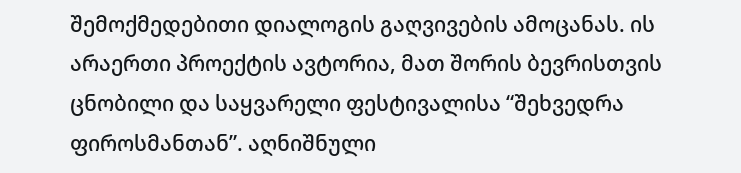შემოქმედებითი დიალოგის გაღვივების ამოცანას. ის არაერთი პროექტის ავტორია, მათ შორის ბევრისთვის ცნობილი და საყვარელი ფესტივალისა “შეხვედრა ფიროსმანთან”. აღნიშნული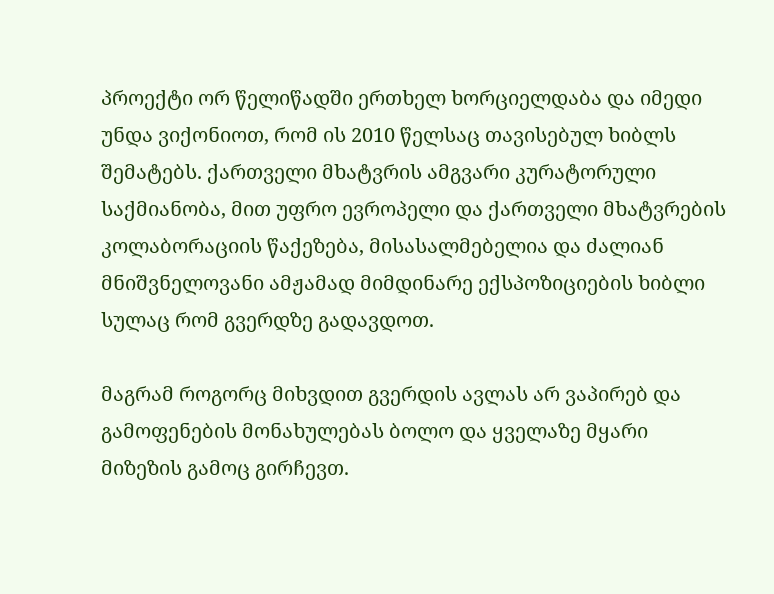პროექტი ორ წელიწადში ერთხელ ხორციელდაბა და იმედი უნდა ვიქონიოთ, რომ ის 2010 წელსაც თავისებულ ხიბლს შემატებს. ქართველი მხატვრის ამგვარი კურატორული საქმიანობა, მით უფრო ევროპელი და ქართველი მხატვრების კოლაბორაციის წაქეზება, მისასალმებელია და ძალიან მნიშვნელოვანი ამჟამად მიმდინარე ექსპოზიციების ხიბლი სულაც რომ გვერდზე გადავდოთ.

მაგრამ როგორც მიხვდით გვერდის ავლას არ ვაპირებ და გამოფენების მონახულებას ბოლო და ყველაზე მყარი მიზეზის გამოც გირჩევთ.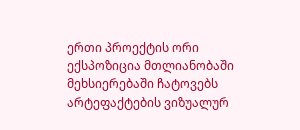ერთი პროექტის ორი ექსპოზიცია მთლიანობაში მეხსიერებაში ჩატოვებს არტეფაქტების ვიზუალურ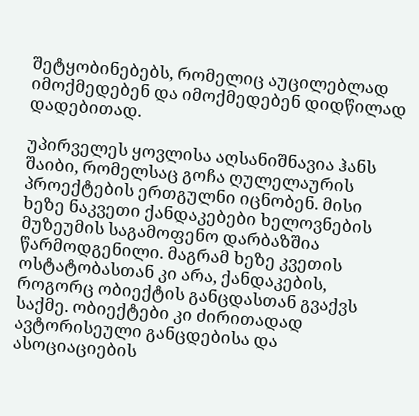შეტყობინებებს, რომელიც აუცილებლად იმოქმედებენ და იმოქმედებენ დიდწილად დადებითად.

უპირველეს ყოვლისა აღსანიშნავია ჰანს შაიბი, რომელსაც გოჩა ღულელაურის პროექტების ერთგულნი იცნობენ. მისი ხეზე ნაკვეთი ქანდაკებები ხელოვნების მუზეუმის საგამოფენო დარბაზშია წარმოდგენილი. მაგრამ ხეზე კვეთის ოსტატობასთან კი არა, ქანდაკების, როგორც ობიექტის განცდასთან გვაქვს საქმე. ობიექტები კი ძირითადად ავტორისეული განცდებისა და ასოციაციების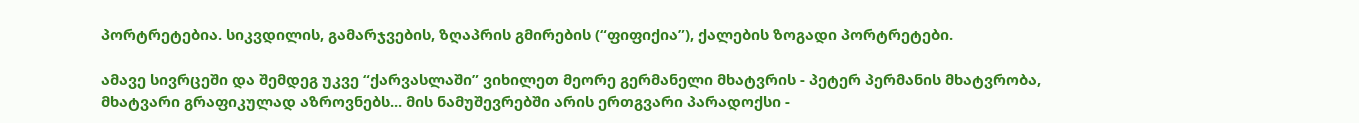პორტრეტებია. სიკვდილის, გამარჯვების, ზღაპრის გმირების (“ფიფიქია”), ქალების ზოგადი პორტრეტები.

ამავე სივრცეში და შემდეგ უკვე “ქარვასლაში” ვიხილეთ მეორე გერმანელი მხატვრის - პეტერ პერმანის მხატვრობა, მხატვარი გრაფიკულად აზროვნებს... მის ნამუშევრებში არის ერთგვარი პარადოქსი -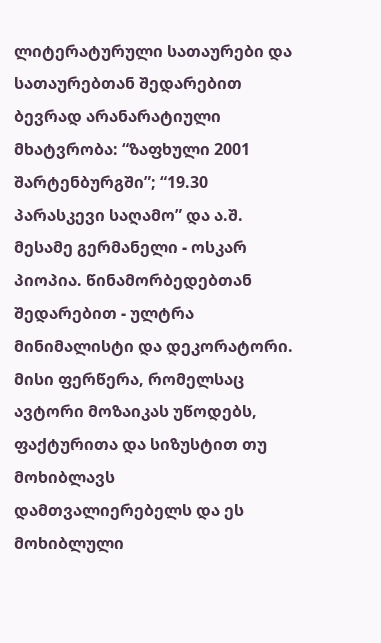ლიტერატურული სათაურები და სათაურებთან შედარებით ბევრად არანარატიული მხატვრობა: “ზაფხული 2001 შარტენბურგში”; “19.30 პარასკევი საღამო” და ა.შ. მესამე გერმანელი - ოსკარ პიოპია. წინამორბედებთან შედარებით - ულტრა მინიმალისტი და დეკორატორი. მისი ფერწერა, რომელსაც ავტორი მოზაიკას უწოდებს, ფაქტურითა და სიზუსტით თუ მოხიბლავს დამთვალიერებელს და ეს მოხიბლული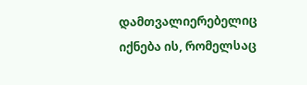დამთვალიერებელიც იქნება ის, რომელსაც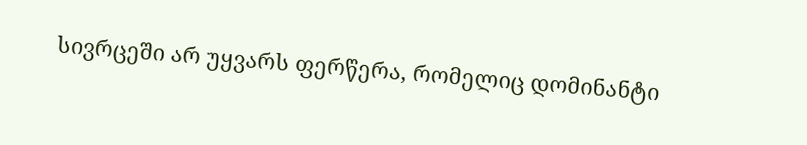სივრცეში არ უყვარს ფერწერა, რომელიც დომინანტი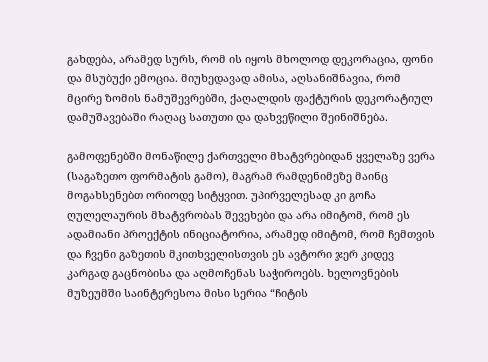გახდება, არამედ სურს, რომ ის იყოს მხოლოდ დეკორაცია, ფონი და მსუბუქი ემოცია. მიუხედავად ამისა, აღსანიშნავია, რომ მცირე ზომის ნამუშევრებში, ქაღალდის ფაქტურის დეკორატიულ დამუშავებაში რაღაც სათუთი და დახვეწილი შეინიშნება.

გამოფენებში მონაწილე ქართველი მხატვრებიდან ყველაზე ვერა (საგაზეთო ფორმატის გამო), მაგრამ რამდენიმეზე მაინც მოგახსენებთ ორიოდე სიტყვით. უპირველესად კი გოჩა ღულელაურის მხატვრობას შევეხები და არა იმიტომ, რომ ეს ადამიანი პროექტის ინიციატორია, არამედ იმიტომ, რომ ჩემთვის და ჩვენი გაზეთის მკითხველისთვის ეს ავტორი ჯერ კიდევ კარგად გაცნობისა და აღმოჩენას საჭიროებს. ხელოვნების მუზეუმში საინტერესოა მისი სერია “ჩიტის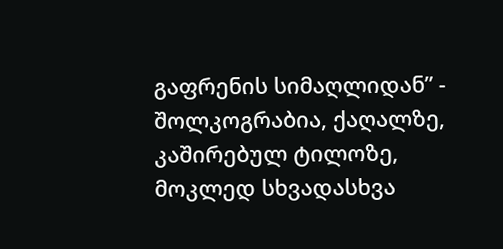გაფრენის სიმაღლიდან” - შოლკოგრაბია, ქაღალზე, კაშირებულ ტილოზე, მოკლედ სხვადასხვა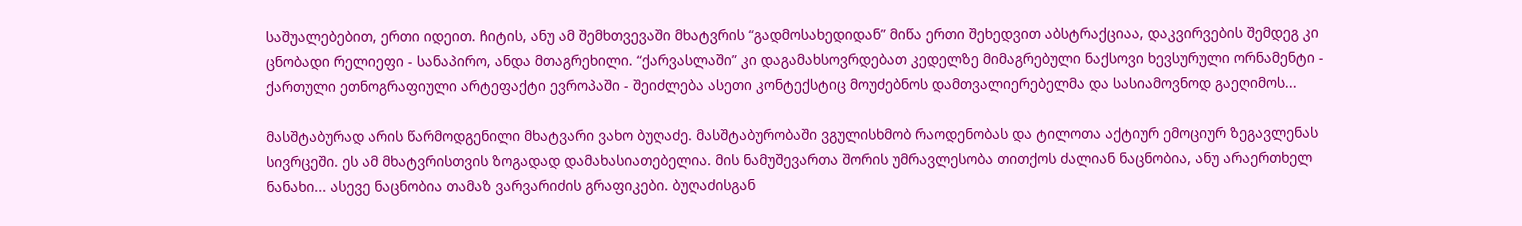საშუალებებით, ერთი იდეით. ჩიტის, ანუ ამ შემხთვევაში მხატვრის “გადმოსახედიდან” მიწა ერთი შეხედვით აბსტრაქციაა, დაკვირვების შემდეგ კი ცნობადი რელიეფი - სანაპირო, ანდა მთაგრეხილი. “ქარვასლაში” კი დაგამახსოვრდებათ კედელზე მიმაგრებული ნაქსოვი ხევსურული ორნამენტი - ქართული ეთნოგრაფიული არტეფაქტი ევროპაში - შეიძლება ასეთი კონტექსტიც მოუძებნოს დამთვალიერებელმა და სასიამოვნოდ გაეღიმოს...

მასშტაბურად არის წარმოდგენილი მხატვარი ვახო ბუღაძე. მასშტაბურობაში ვგულისხმობ რაოდენობას და ტილოთა აქტიურ ემოციურ ზეგავლენას სივრცეში. ეს ამ მხატვრისთვის ზოგადად დამახასიათებელია. მის ნამუშევართა შორის უმრავლესობა თითქოს ძალიან ნაცნობია, ანუ არაერთხელ ნანახი... ასევე ნაცნობია თამაზ ვარვარიძის გრაფიკები. ბუღაძისგან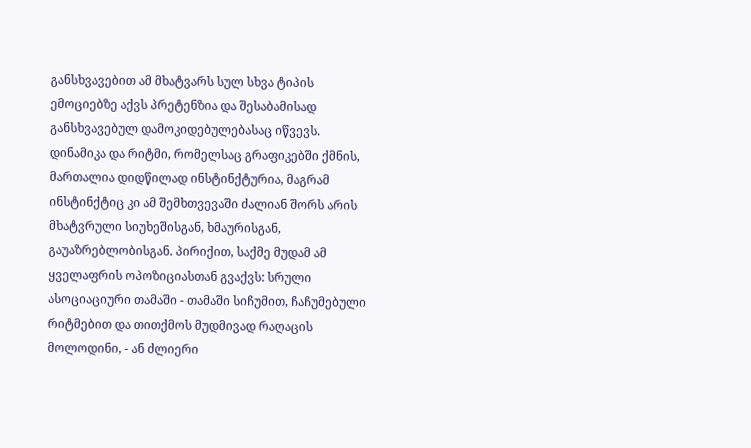განსხვავებით ამ მხატვარს სულ სხვა ტიპის ემოციებზე აქვს პრეტენზია და შესაბამისად განსხვავებულ დამოკიდებულებასაც იწვევს. დინამიკა და რიტმი, რომელსაც გრაფიკებში ქმნის, მართალია დიდწილად ინსტინქტურია, მაგრამ ინსტინქტიც კი ამ შემხთვევაში ძალიან შორს არის მხატვრული სიუხეშისგან, ხმაურისგან, გაუაზრებლობისგან. პირიქით, საქმე მუდამ ამ ყველაფრის ოპოზიციასთან გვაქვს: სრული ასოციაციური თამაში - თამაში სიჩუმით, ჩაჩუმებული რიტმებით და თითქმოს მუდმივად რაღაცის მოლოდინი, - ან ძლიერი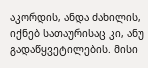აკორდის, ანდა ძახილის, იქნებ სათაურისაც კი, ანუ გადაწყვეტილების. მისი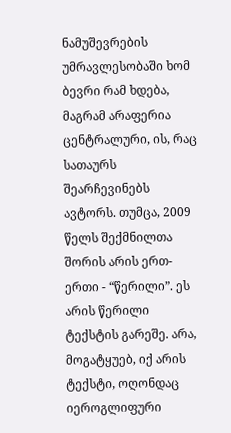ნამუშევრების უმრავლესობაში ხომ ბევრი რამ ხდება, მაგრამ არაფერია ცენტრალური, ის, რაც სათაურს შეარჩევინებს ავტორს. თუმცა, 2009 წელს შექმნილთა შორის არის ერთ-ერთი - “წერილი”. ეს არის წერილი ტექსტის გარეშე. არა, მოგატყუებ, იქ არის ტექსტი, ოღონდაც იეროგლიფური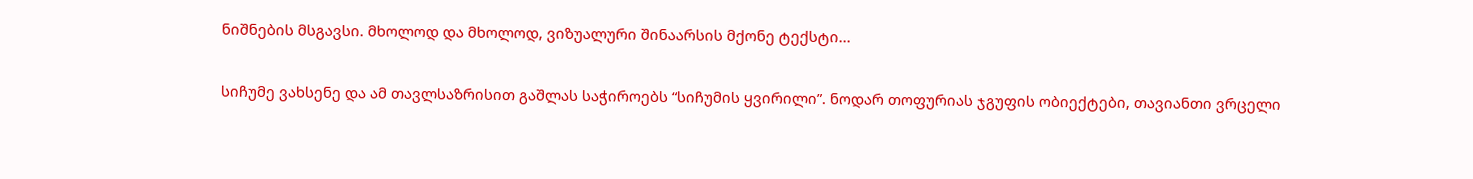ნიშნების მსგავსი. მხოლოდ და მხოლოდ, ვიზუალური შინაარსის მქონე ტექსტი...

სიჩუმე ვახსენე და ამ თავლსაზრისით გაშლას საჭიროებს “სიჩუმის ყვირილი”. ნოდარ თოფურიას ჯგუფის ობიექტები, თავიანთი ვრცელი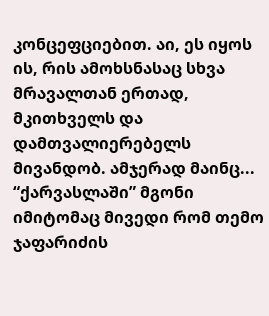კონცეფციებით. აი, ეს იყოს ის, რის ამოხსნასაც სხვა მრავალთან ერთად, მკითხველს და დამთვალიერებელს მივანდობ. ამჯერად მაინც... “ქარვასლაში” მგონი იმიტომაც მივედი რომ თემო ჯაფარიძის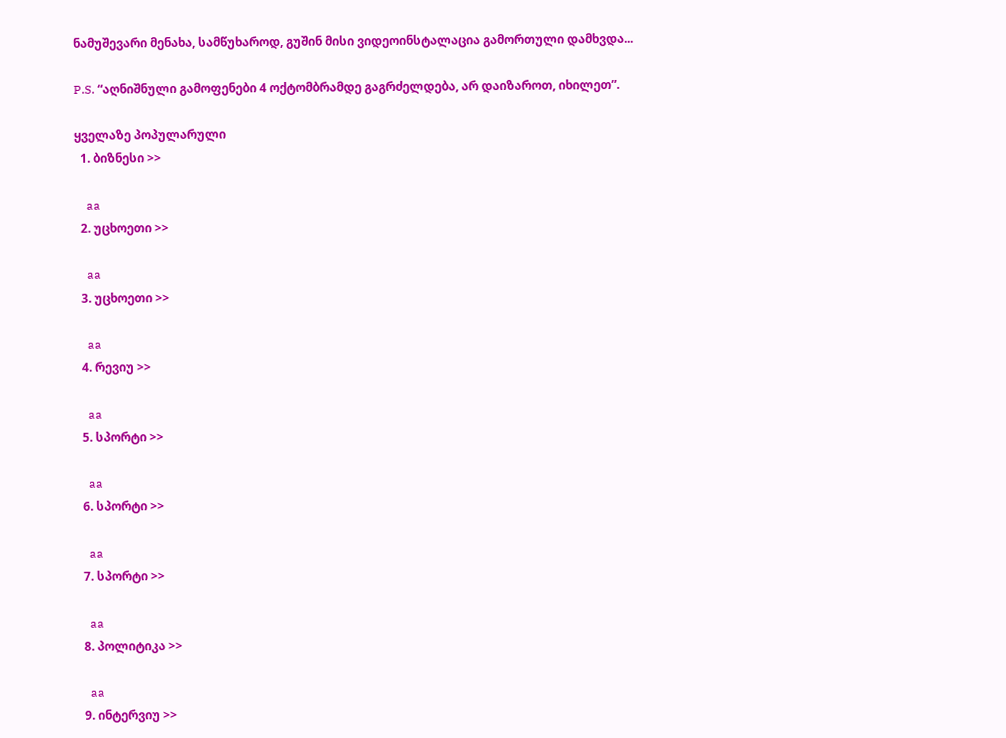ნამუშევარი მენახა, სამწუხაროდ, გუშინ მისი ვიდეოინსტალაცია გამორთული დამხვდა...

P.S. “აღნიშნული გამოფენები 4 ოქტომბრამდე გაგრძელდება, არ დაიზაროთ, იხილეთ”.

ყველაზე პოპულარული
  1. ბიზნესი >>

    aa
  2. უცხოეთი >>

    aa
  3. უცხოეთი >>

    aa
  4. რევიუ >>

    aa
  5. სპორტი >>

    aa
  6. სპორტი >>

    aa
  7. სპორტი >>

    aa
  8. პოლიტიკა >>

    aa
  9. ინტერვიუ >>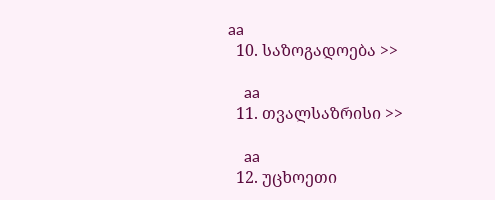aa
  10. საზოგადოება >>

    aa
  11. თვალსაზრისი >>

    aa
  12. უცხოეთი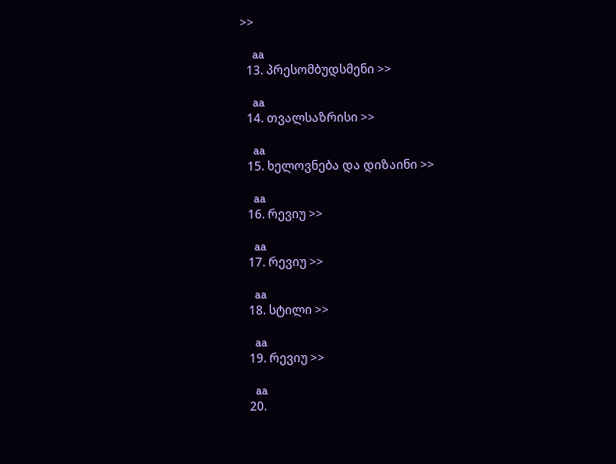>>

    aa
  13. პრესომბუდსმენი >>

    aa
  14. თვალსაზრისი >>

    aa
  15. ხელოვნება და დიზაინი >>

    aa
  16. რევიუ >>

    aa
  17. რევიუ >>

    aa
  18. სტილი >>

    aa
  19. რევიუ >>

    aa
  20.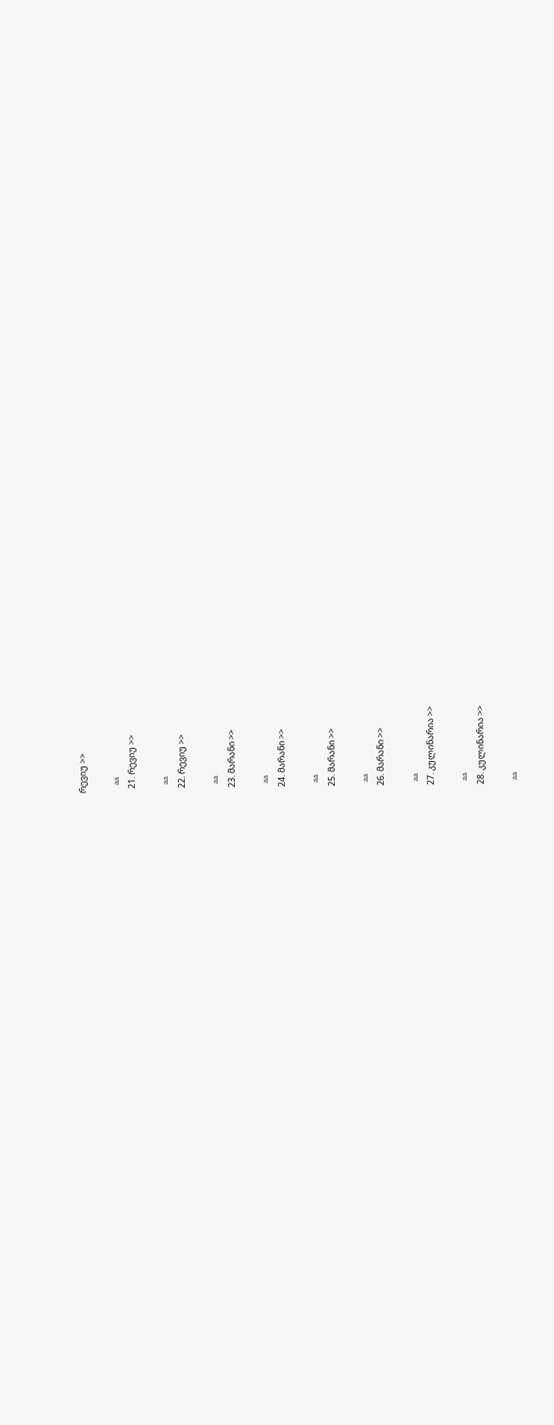რევიუ >>

    aa
  21. რევიუ >>

    aa
  22. რევიუ >>

    aa
  23. მარანი >>

    aa
  24. მარანი >>

    aa
  25. მარანი >>

    aa
  26. მარანი >>

    aa
  27. კულინარია >>

    aa
  28. კულინარია >>

    aa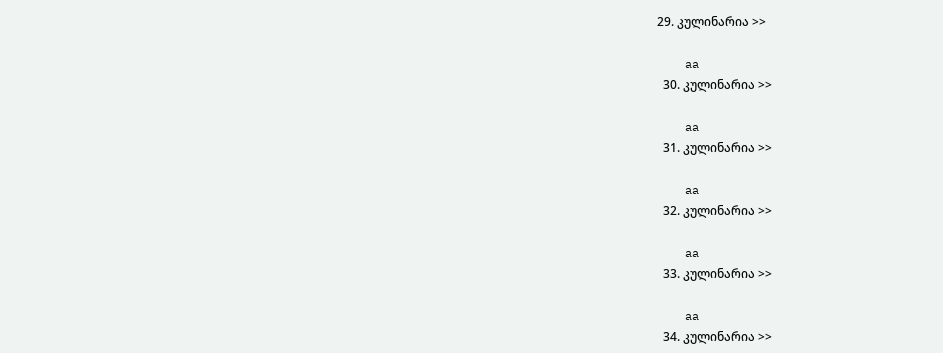29. კულინარია >>

    aa
  30. კულინარია >>

    aa
  31. კულინარია >>

    aa
  32. კულინარია >>

    aa
  33. კულინარია >>

    aa
  34. კულინარია >>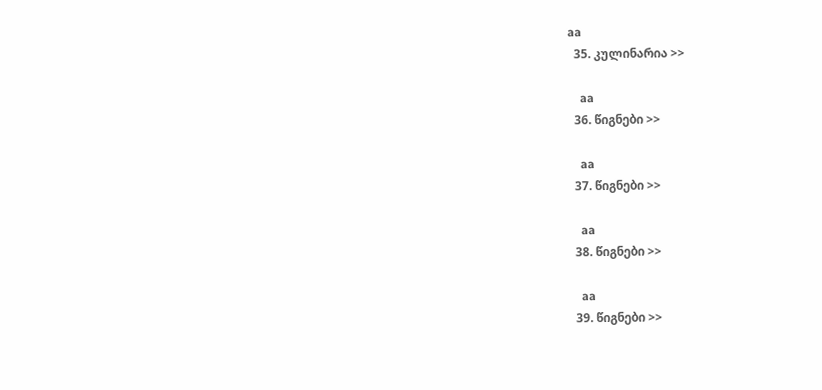aa
  35. კულინარია >>

    aa
  36. წიგნები >>

    aa
  37. წიგნები >>

    aa
  38. წიგნები >>

    aa
  39. წიგნები >>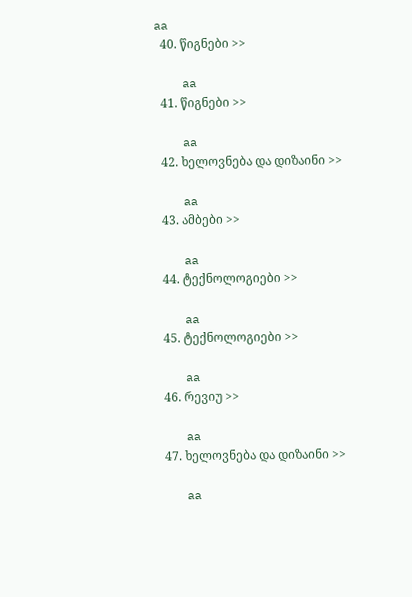aa
  40. წიგნები >>

    aa
  41. წიგნები >>

    aa
  42. ხელოვნება და დიზაინი >>

    aa
  43. ამბები >>

    aa
  44. ტექნოლოგიები >>

    aa
  45. ტექნოლოგიები >>

    aa
  46. რევიუ >>

    aa
  47. ხელოვნება და დიზაინი >>

    aa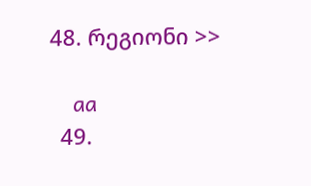48. რეგიონი >>

    aa
  49.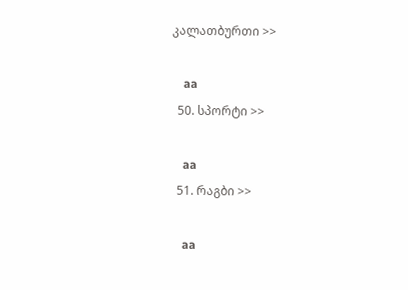კალათბურთი >>

    aa
  50. სპორტი >>

    aa
  51. რაგბი >>

    aa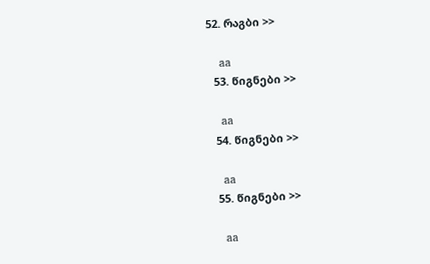52. რაგბი >>

    aa
  53. წიგნები >>

    aa
  54. წიგნები >>

    aa
  55. წიგნები >>

    aa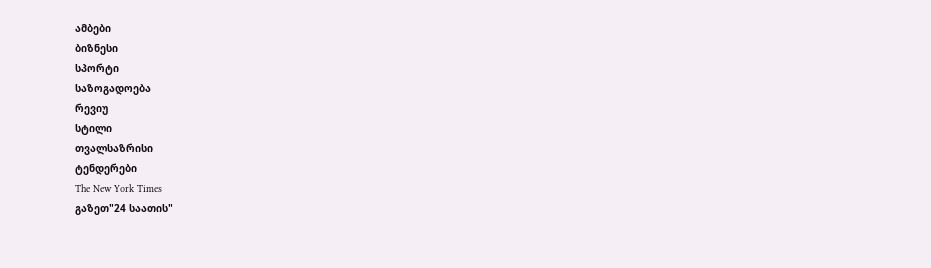ამბები
ბიზნესი
სპორტი
საზოგადოება
რევიუ
სტილი
თვალსაზრისი
ტენდერები
The New York Times
გაზეთ"24 საათის"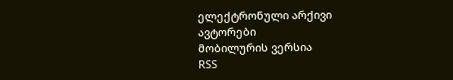ელექტრონული არქივი
ავტორები
მობილურის ვერსია
RSS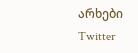არხები
Twitter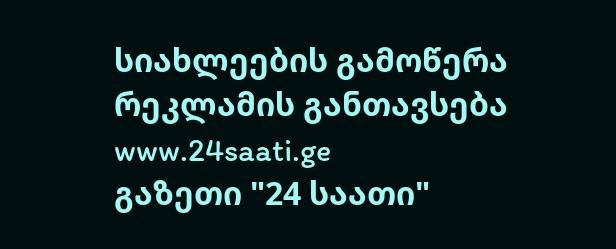სიახლეების გამოწერა
რეკლამის განთავსება
www.24saati.ge
გაზეთი "24 საათი"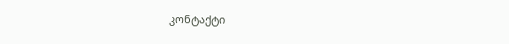კონტაქტი